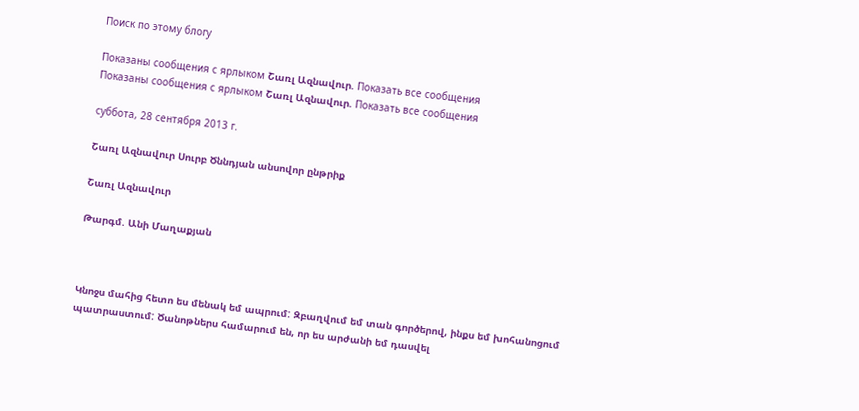Поиск по этому блогу

Показаны сообщения с ярлыком Շառլ Ազնավուր. Показать все сообщения
Показаны сообщения с ярлыком Շառլ Ազնավուր. Показать все сообщения

суббота, 28 сентября 2013 г.

Շառլ Ազնավուր Սուրբ Ծննդյան անսովոր ընթրիք

Շառլ Ազնավուր

Թարգմ. Անի Մաղաքյան



Կնոջս մահից հետո ես մենակ եմ ապրում: Զբաղվում եմ տան գործերով, ինքս եմ խոհանոցում պատրաստում: Ծանոթներս համարում են, որ ես արժանի եմ դասվել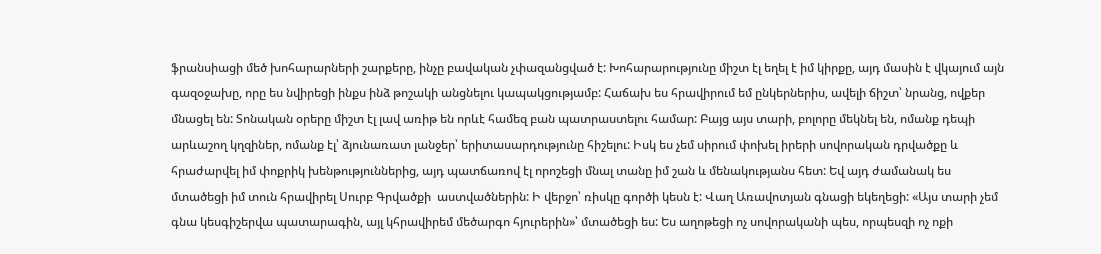ֆրանսիացի մեծ խոհարարների շարքերը, ինչը բավական չփազանցված է: Խոհարարությունը միշտ էլ եղել է իմ կիրքը, այդ մասին է վկայում այն գազօջախը, որը ես նվիրեցի ինքս ինձ թոշակի անցնելու կապակցությամբ: Հաճախ ես հրավիրում եմ ընկերներիս, ավելի ճիշտ՝ նրանց, ովքեր մնացել են: Տոնական օրերը միշտ էլ լավ առիթ են որևէ համեզ բան պատրաստելու համար: Բայց այս տարի, բոլորը մեկնել են, ոմանք դեպի արևաշող կղզիներ, ոմանք էլ՝ ձյունառատ լանջեր՝ երիտասարդությունը հիշելու: Իսկ ես չեմ սիրում փոխել իրերի սովորական դրվածքը և հրաժարվել իմ փոքրիկ խենթություններից, այդ պատճառով էլ որոշեցի մնալ տանը իմ շան և մենակությանս հետ: Եվ այդ ժամանակ ես մտածեցի իմ տուն հրավիրել Սուրբ Գրվածքի  աստվածներին: Ի վերջո՝ ռիսկը գործի կեսն է: Վաղ Առավոտյան գնացի եկեղեցի: «Այս տարի չեմ գնա կեսգիշերվա պատարագին, այլ կհրավիրեմ մեծարգո հյուրերին»՝ մտածեցի ես: Ես աղոթեցի ոչ սովորականի պես, որպեսզի ոչ ոքի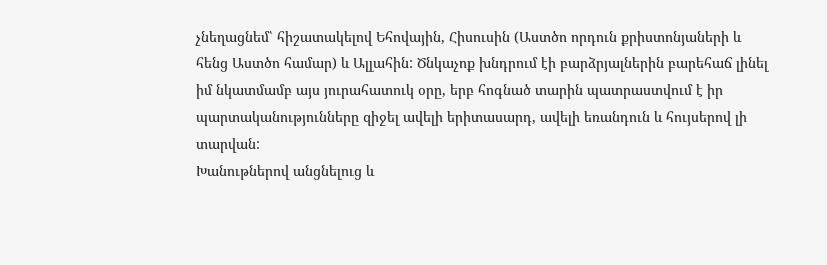չնեղացնեմ՝ հիշատակելով Եհովային, Հիսուսին (Աստծո որդուն քրիստոնյաների և հենց Աստծո համար) և Ալլահին: Ծնկաչոք խնդրում էի բարձրյալներին բարեհաճ լինել իմ նկատմամբ այս յուրահատուկ օրը, երբ հոգնած տարին պատրաստվում է իր պարտականությունները զիջել ավելի երիտասարդ, ավելի եռանդուն և հույսերով լի տարվան:
Խանութներով անցնելուց և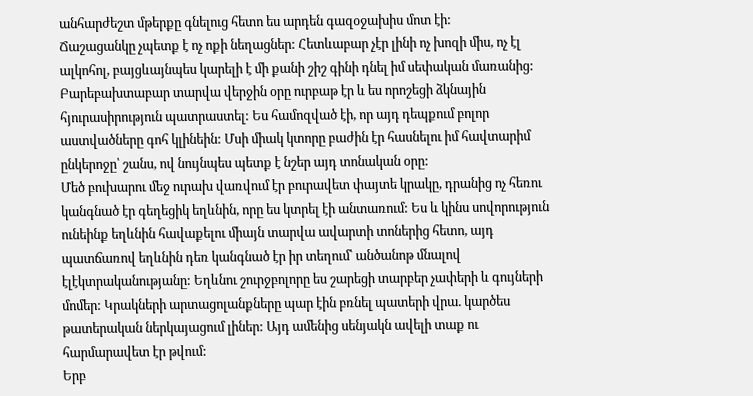անհարժեշտ մթերքը գնելուց հետո ես արդեն գազօջախիս մոտ էի:
Ճաշացանկը չպետք է ոչ ոքի նեղացներ: Հետևաբար չէր լինի ոչ խոզի միս, ոչ էլ ալկոհոլ, բայցևայնպես կարելի է մի քանի շիշ գինի դնել իմ սեփական մառանից: Բարեբախտաբար տարվա վերջին օրը ուրբաթ էր և ես որոշեցի ձկնային հյուրասիրություն պատրաստել: Ես համոզված էի, որ այդ դեպքում բոլոր աստվածները գոհ կլինեին: Մսի միակ կտորը բաժին էր հասնելու իմ հավտարիմ ընկերոջը՝ շանս, ով նույնպես պետք է նշեր այդ տոնական օրը:
Մեծ բուխարու մեջ ուրախ վառվում էր բուրավետ փայտե կրակը, դրանից ոչ հեռու կանգնած էր գեղեցիկ եղևնին, որը ես կտրել էի անտառում: Ես և կինս սովորություն ունեինք եղևնին հավաքելու միայն տարվա ավարտի տոներից հետո, այդ պատճառով եղևնին դեռ կանգնած էր իր տեղում՝ անծանոթ մնալով էլէկտրականությանը: Եղևնու շուրջբոլորը ես շարեցի տարբեր չափերի և գույների մոմեր: Կրակների արտացոլանքները պար էին բռնել պատերի վրա. կարծես թատերական ներկայացում լիներ: Այդ ամենից սենյակն ավելի տաք ու հարմարավետ էր թվում:
Երբ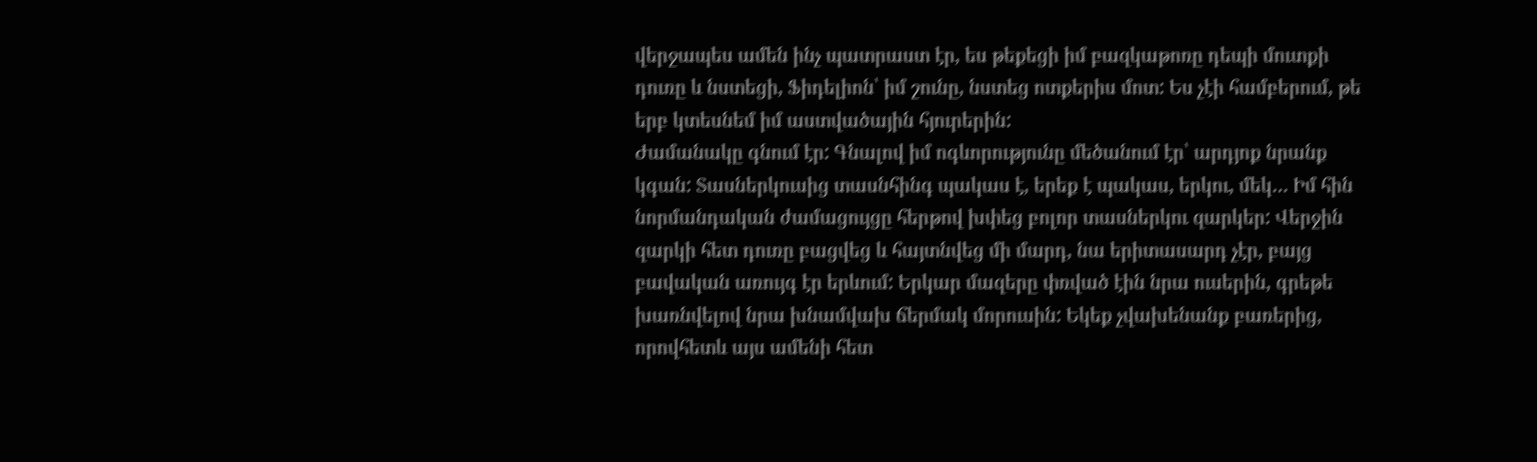վերջապես ամեն ինչ պատրաստ էր, ես թեքեցի իմ բազկաթոռը դեպի մուտքի դուռը և նստեցի, Ֆիդելիոն՝ իմ շունը, նստեց ոտքերիս մոտ: Ես չէի համբերում, թե երբ կտեսնեմ իմ աստվածային հյուրերին:
Ժամանակը գնում էր: Գնալով իմ ոգևորությունը մեծանում էր՝ արդյոք նրանք կգան: Տասներկուսից տասնհինգ պակաս է, երեք է պակաս, երկու, մեկ… Իմ հին նորմանդական ժամացույցը հերթով խփեց բոլոր տասներկու զարկեր: Վերջին զարկի հետ դուռը բացվեց և հայտնվեց մի մարդ, նա երիտասարդ չէր, բայց բավական առույգ էր երևում: Երկար մազերը փռված էին նրա ուսերին, գրեթե խառնվելով նրա խնամվախ ճերմակ մորուսին: Եկեք չվախենանք բառերից, որովհետև այս ամենի հետ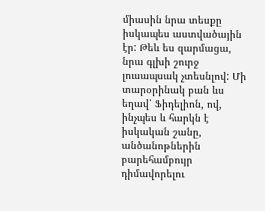միասին նրա տեսքը իսկապես աստվածային էր: Թեև ես զարմացա, նրա գլխի շուրջ լուսապսակ չտեսնլով: Մի տարօրինակ բան ևս եղավ՝ Ֆիդելիոն, ով, ինչպես և հարկն է իսկական շանը, անծանոթներին բարեհամբույր դիմավորելու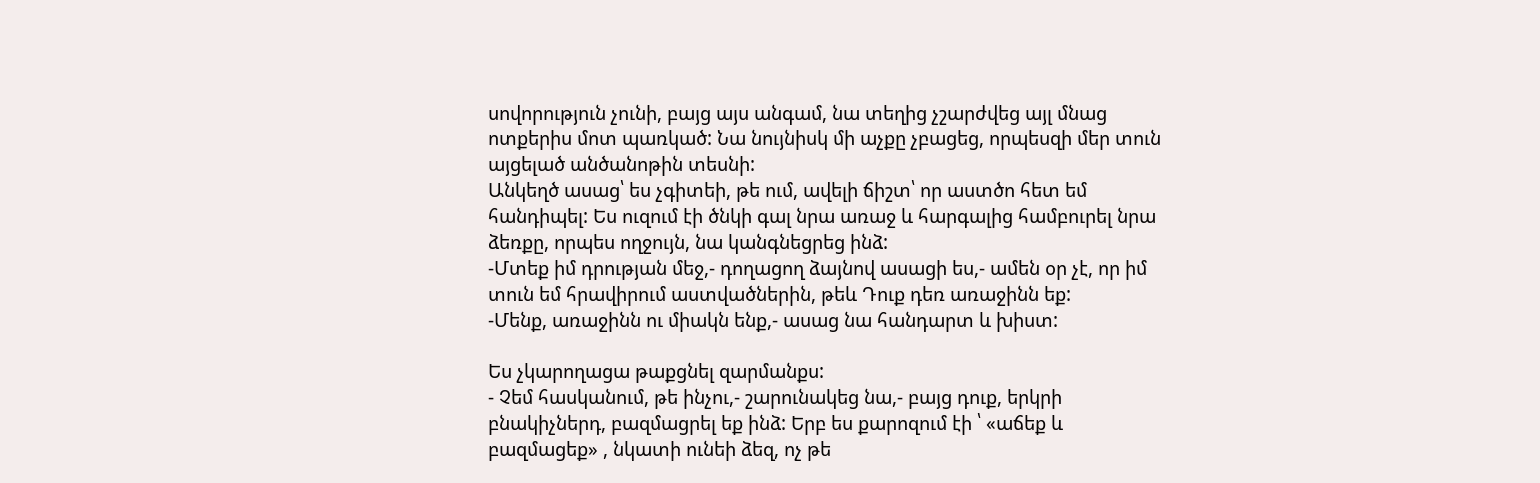սովորություն չունի, բայց այս անգամ, նա տեղից չշարժվեց այլ մնաց ոտքերիս մոտ պառկած: Նա նույնիսկ մի աչքը չբացեց, որպեսզի մեր տուն այցելած անծանոթին տեսնի:
Անկեղծ ասաց՝ ես չգիտեի, թե ում, ավելի ճիշտ՝ որ աստծո հետ եմ հանդիպել: Ես ուզում էի ծնկի գալ նրա առաջ և հարգալից համբուրել նրա ձեռքը, որպես ողջույն, նա կանգնեցրեց ինձ:
-Մտեք իմ դրության մեջ,- դողացող ձայնով ասացի ես,- ամեն օր չէ, որ իմ տուն եմ հրավիրում աստվածներին, թեև Դուք դեռ առաջինն եք:
-Մենք, առաջինն ու միակն ենք,- ասաց նա հանդարտ և խիստ:

Ես չկարողացա թաքցնել զարմանքս:
- Չեմ հասկանում, թե ինչու,- շարունակեց նա,- բայց դուք, երկրի բնակիչներդ, բազմացրել եք ինձ: Երբ ես քարոզում էի ՝ «աճեք և բազմացեք» , նկատի ունեի ձեզ, ոչ թե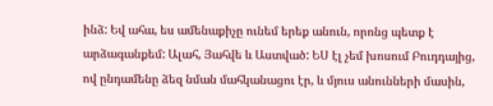ինձ: Եվ ահա, ես ամենաքիչը ունեմ երեք անուն, որոնց պետք է արձագանքեմ: Ալահ, Յահվե և Աստված: ԵՍ էլ չեմ խոսում Բուդդայից, ով ընդամենը ձեզ նման մահկանացու էր, և մյուս անունների մասին,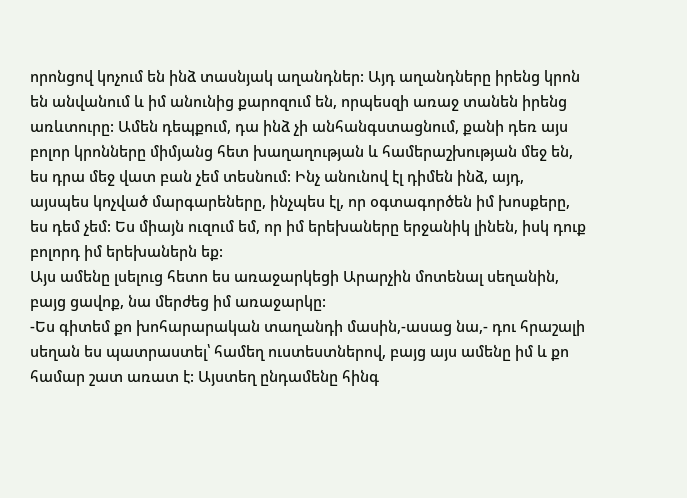որոնցով կոչում են ինձ տասնյակ աղանդներ: Այդ աղանդները իրենց կրոն են անվանում և իմ անունից քարոզում են, որպեսզի առաջ տանեն իրենց առևտուրը: Ամեն դեպքում, դա ինձ չի անհանգստացնում, քանի դեռ այս բոլոր կրոնները միմյանց հետ խաղաղության և համերաշխության մեջ են, ես դրա մեջ վատ բան չեմ տեսնում: Ինչ անունով էլ դիմեն ինձ, այդ, այսպես կոչված մարգարեները, ինչպես էլ, որ օգտագործեն իմ խոսքերը, ես դեմ չեմ: Ես միայն ուզում եմ, որ իմ երեխաները երջանիկ լինեն, իսկ դուք բոլորդ իմ երեխաներն եք:
Այս ամենը լսելուց հետո ես առաջարկեցի Արարչին մոտենալ սեղանին, բայց ցավոք, նա մերժեց իմ առաջարկը:
-Ես գիտեմ քո խոհարարական տաղանդի մասին,-ասաց նա,- դու հրաշալի սեղան ես պատրաստել՝ համեղ ուստեստներով, բայց այս ամենը իմ և քո համար շատ առատ է: Այստեղ ընդամենը հինգ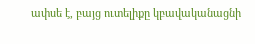ափսե է, բայց ուտելիքը կբավականացնի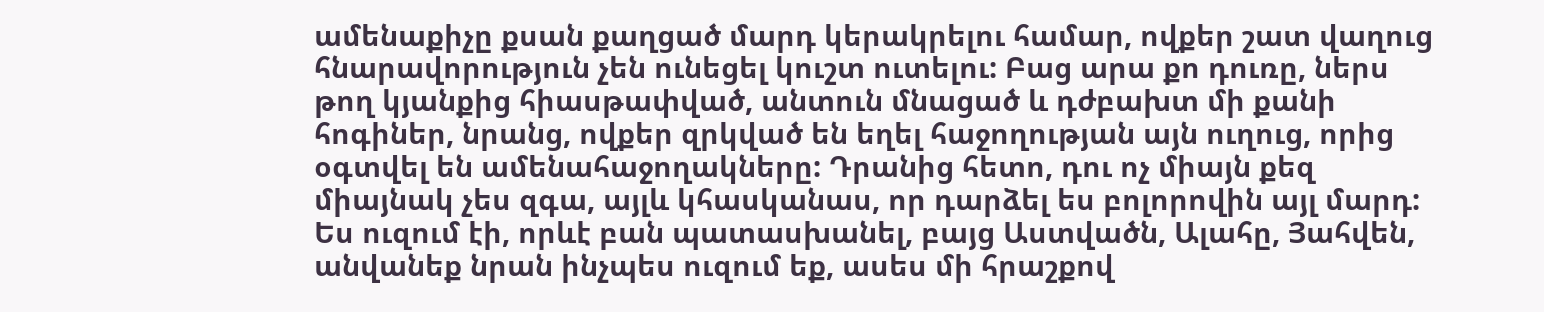ամենաքիչը քսան քաղցած մարդ կերակրելու համար, ովքեր շատ վաղուց հնարավորություն չեն ունեցել կուշտ ուտելու: Բաց արա քո դուռը, ներս թող կյանքից հիասթափված, անտուն մնացած և դժբախտ մի քանի հոգիներ, նրանց, ովքեր զրկված են եղել հաջողության այն ուղուց, որից օգտվել են ամենահաջողակները: Դրանից հետո, դու ոչ միայն քեզ միայնակ չես զգա, այլև կհասկանաս, որ դարձել ես բոլորովին այլ մարդ:
Ես ուզում էի, որևէ բան պատասխանել, բայց Աստվածն, Ալահը, Յահվեն, անվանեք նրան ինչպես ուզում եք, ասես մի հրաշքով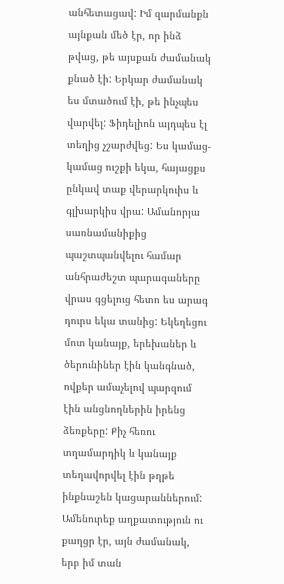անհետացավ: Իմ զարմանքն այնքան մեծ էր, որ ինձ թվաց, թե այսքան ժամանակ քնած էի: Երկար ժամանակ ես մտածում էի, թե ինչպես վարվել: Ֆիդելիոն այդպես էլ տեղից չշարժվեց: Ես կամաց-կամաց ուշքի եկա, հայացքս ընկավ տաք վերարկուիս և գլխարկիս վրա: Ամանորյա սառնամանիքից պաշտպանվելու համար անհրաժեշտ պարագաները վրաս գցելուց հետո ես արագ դուրս եկա տանից: Եկեղեցու մոտ կանայք, երեխաներ և ծերունիներ էին կանգնած, ովքեր ամաչելով պարզում էին անցնողներին իրենց ձեռքերը: Քիչ հեռու տղամարդիկ և կանայք տեղավորվել էին թղթե ինքնաշեն կացարաններում: Ամենուրեք աղքատություն ու քաղցր էր, այն ժամանակ, երբ իմ տան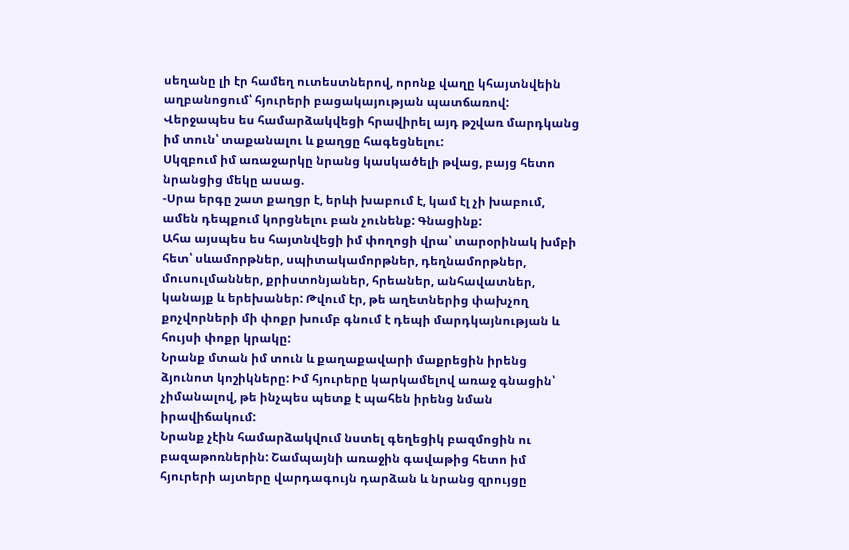սեղանը լի էր համեղ ուտեստներով, որոնք վաղը կհայտնվեին աղբանոցում՝ հյուրերի բացակայության պատճառով: Վերջապես ես համարձակվեցի հրավիրել այդ թշվառ մարդկանց իմ տուն՝ տաքանալու և քաղցը հագեցնելու:
Սկզբում իմ առաջարկը նրանց կասկածելի թվաց, բայց հետո նրանցից մեկը ասաց.
-Սրա երգը շատ քաղցր է, երևի խաբում է, կամ էլ չի խաբում, ամեն դեպքում կորցնելու բան չունենք: Գնացինք:
Ահա այսպես ես հայտնվեցի իմ փողոցի վրա՝ տարօրինակ խմբի հետ՝ սևամորթներ, սպիտակամորթներ, դեղնամորթներ, մուսուլմաններ, քրիստոնյաներ, հրեաներ, անհավատներ, կանայք և երեխաներ: Թվում էր, թե աղետներից փախչող քոչվորների մի փոքր խումբ գնում է դեպի մարդկայնության և հույսի փոքր կրակը:
Նրանք մտան իմ տուն և քաղաքավարի մաքրեցին իրենց ձյունոտ կոշիկները: Իմ հյուրերը կարկամելով առաջ գնացին՝ չիմանալով, թե ինչպես պետք է պահեն իրենց նման իրավիճակում:
Նրանք չէին համարձակվում նստել գեղեցիկ բազմոցին ու բազաթոռներին: Շամպայնի առաջին գավաթից հետո իմ հյուրերի այտերը վարդագույն դարձան և նրանց զրույցը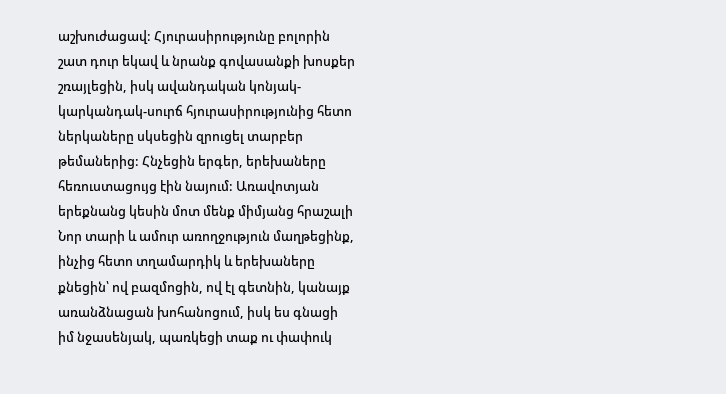աշխուժացավ: Հյուրասիրությունը բոլորին շատ դուր եկավ և նրանք գովասանքի խոսքեր շռայլեցին, իսկ ավանդական կոնյակ-կարկանդակ-սուրճ հյուրասիրությունից հետո ներկաները սկսեցին զրուցել տարբեր թեմաներից: Հնչեցին երգեր, երեխաները հեռուստացույց էին նայում: Առավոտյան երեքնանց կեսին մոտ մենք միմյանց հրաշալի Նոր տարի և ամուր առողջություն մաղթեցինք, ինչից հետո տղամարդիկ և երեխաները քնեցին՝ ով բազմոցին, ով էլ գետնին, կանայք առանձնացան խոհանոցում, իսկ ես գնացի իմ նջասենյակ, պառկեցի տաք ու փափուկ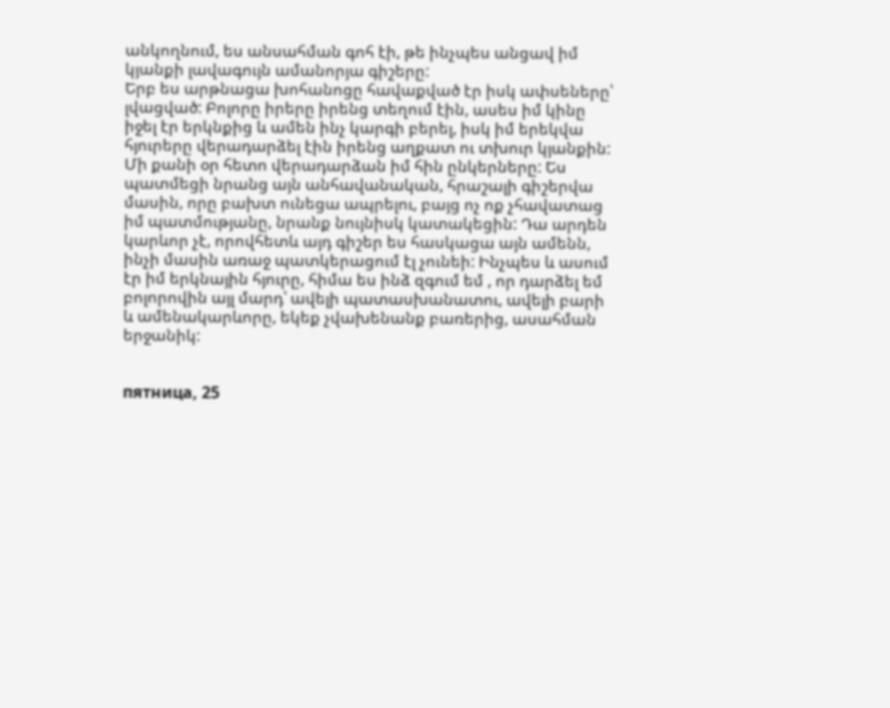անկողնում, ես անսահման գոհ էի, թե ինչպես անցավ իմ կյանքի լավագույն ամանորյա գիշերը:
Երբ ես արթնացա խոհանոցը հավաքված էր իսկ ափսեները՝ լվացված: Բոլորը իրերը իրենց տեղում էին, ասես իմ կինը իջել էր երկնքից և ամեն ինչ կարգի բերել, իսկ իմ երեկվա հյուրերը վերադարձել էին իրենց աղքատ ու տխուր կյանքին:
Մի քանի օր հետո վերադարձան իմ հին ընկերները: Ես պատմեցի նրանց այն անհավանական, հրաշալի գիշերվա մասին, որը բախտ ունեցա ապրելու, բայց ոչ ոք չհավատաց իմ պատմությանը, նրանք նույնիսկ կատակեցին: Դա արդեն կարևոր չէ, որովհետև այդ գիշեր ես հասկացա այն ամենն, ինչի մասին առաջ պատկերացում էլ չունեի: Ինչպես և ասում էր իմ երկնային հյուրը, հիմա ես ինձ զգում եմ , որ դարձել եմ բոլորովին այլ մարդ՝ ավելի պատասխանատու, ավելի բարի և ամենակարևորը, եկեք չվախենանք բառերից, ասահման երջանիկ:


пятница, 25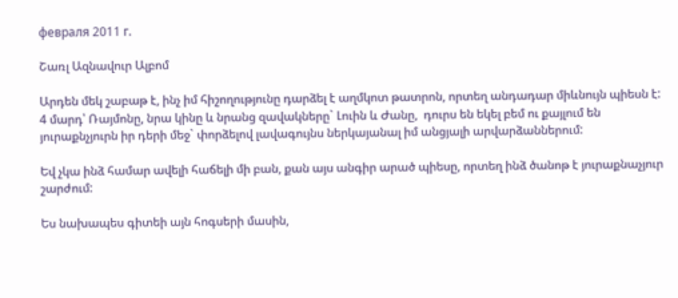февраля 2011 г.

Շառլ Ազնավուր Ալբոմ

Արդեն մեկ շաբաթ է, ինչ իմ հիշողությունը դարձել է աղմկոտ թատրոն, որտեղ անդադար միևնույն պիեսն է: 4 մարդ՝ Ռայմոնը, նրա կինը և նրանց զավակները` Լուին և Ժանը,  դուրս են եկել բեմ ու քայլում են յուրաքնչյուրն իր դերի մեջ` փորձելով լավագույնս ներկայանալ իմ անցյալի արվարձաններում:

Եվ չկա ինձ համար ավելի հաճելի մի բան, քան այս անգիր արած պիեսը, որտեղ ինձ ծանոթ է յուրաքնաչյուր շարժում:

Ես նախապես գիտեի այն հոգսերի մասին,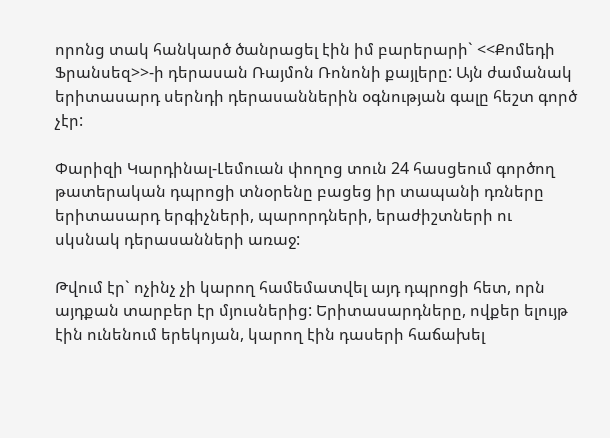որոնց տակ հանկարծ ծանրացել էին իմ բարերարի` <<Քոմեդի Ֆրանսեզ>>-ի դերասան Ռայմոն Ռոնոնի քայլերը: Այն ժամանակ երիտասարդ սերնդի դերասաններին օգնության գալը հեշտ գործ չէր:

Փարիզի Կարդինալ-Լեմուան փողոց տուն 24 հասցեում գործող թատերական դպրոցի տնօրենը բացեց իր տապանի դռները երիտասարդ երգիչների, պարորդների, երաժիշտների ու սկսնակ դերասանների առաջ:

Թվում էր` ոչինչ չի կարող համեմատվել այդ դպրոցի հետ, որն այդքան տարբեր էր մյուսներից: Երիտասարդները, ովքեր ելույթ էին ունենում երեկոյան, կարող էին դասերի հաճախել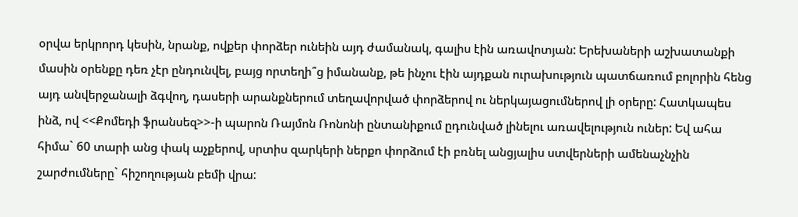օրվա երկրորդ կեսին, նրանք, ովքեր փորձեր ունեին այդ ժամանակ, գալիս էին առավոտյան: Երեխաների աշխատանքի մասին օրենքը դեռ չէր ընդունվել, բայց որտեղի՞ց իմանանք, թե ինչու էին այդքան ուրախություն պատճառում բոլորին հենց այդ անվերջանալի ձգվող, դասերի արանքներում տեղավորված փորձերով ու ներկայացումներով լի օրերը: Հատկապես ինձ, ով <<Քոմեդի ֆրանսեզ>>-ի պարոն Ռայմոն Ռոնոնի ընտանիքում ըդունված լինելու առավելություն ուներ: Եվ ահա հիմա` 60 տարի անց փակ աչքերով, սրտիս զարկերի ներքո փորձում էի բռնել անցյալիս ստվերների ամենաչնչին շարժումները` հիշողության բեմի վրա: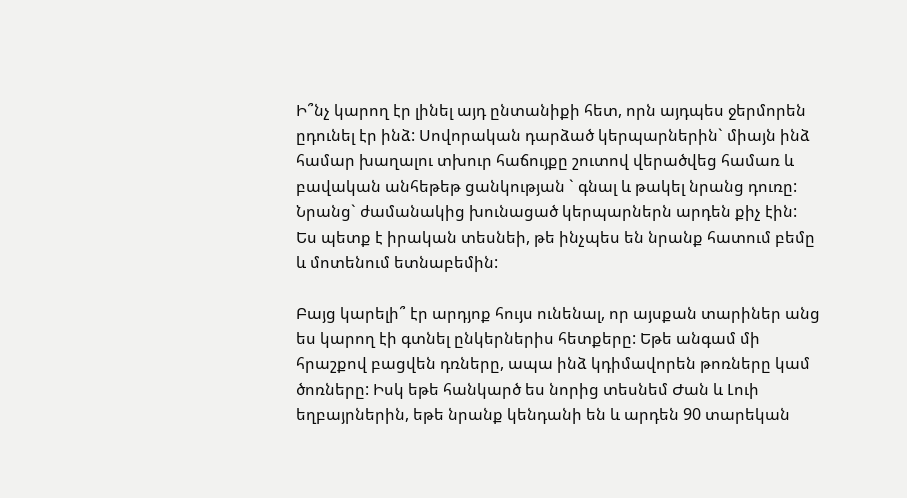Ի՞նչ կարող էր լինել այդ ընտանիքի հետ, որն այդպես ջերմորեն ըդունել էր ինձ: Սովորական դարձած կերպարներին` միայն ինձ համար խաղալու տխուր հաճույքը շուտով վերածվեց համառ և բավական անհեթեթ ցանկության ` գնալ և թակել նրանց դուռը: Նրանց` ժամանակից խունացած կերպարներն արդեն քիչ էին: Ես պետք է իրական տեսնեի, թե ինչպես են նրանք հատում բեմը և մոտենում ետնաբեմին:

Բայց կարելի՞ էր արդյոք հույս ունենալ, որ այսքան տարիներ անց ես կարող էի գտնել ընկերներիս հետքերը: Եթե անգամ մի հրաշքով բացվեն դռները, ապա ինձ կդիմավորեն թոռները կամ ծոռները: Իսկ եթե հանկարծ ես նորից տեսնեմ Ժան և Լուի եղբայրներին, եթե նրանք կենդանի են և արդեն 90 տարեկան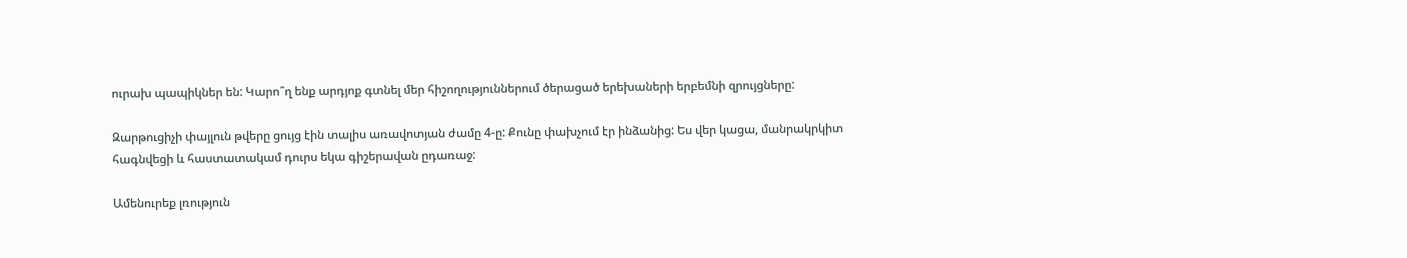ուրախ պապիկներ են: Կարո՞ղ ենք արդյոք գտնել մեր հիշողություններում ծերացած երեխաների երբեմնի զրույցները:

Զարթուցիչի փայլուն թվերը ցույց էին տալիս առավոտյան ժամը 4-ը: Քունը փախչում էր ինձանից: Ես վեր կացա, մանրակրկիտ հագնվեցի և հաստատակամ դուրս եկա գիշերավան ըդառաջ:

Ամենուրեք լռություն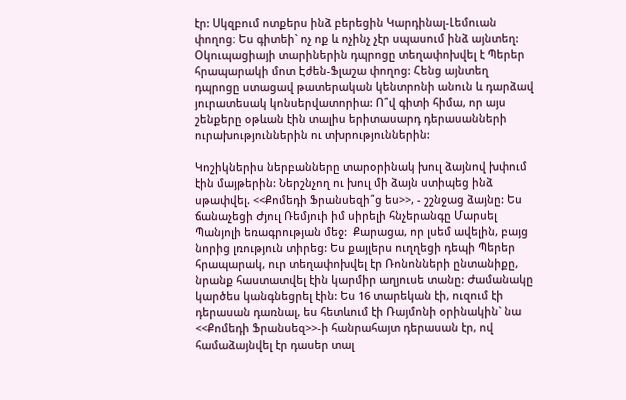էր: Սկզբում ոտքերս ինձ բերեցին Կարդինալ-Լեմուան փողոց։ Ես գիտեի` ոչ ոք և ոչինչ չէր սպասում ինձ այնտեղ: Օկուպացիայի տարիներին դպրոցը տեղափոխվել է Պերեր հրապարակի մոտ Էժեն-Ֆլաշա փողոց: Հենց այնտեղ դպրոցը ստացավ թատերական կենտրոնի անուն և դարձավ յուրատեսակ կոնսերվատորիա: Ո՞վ գիտի հիմա, որ այս շենքերը օթևան էին տալիս երիտասարդ դերասանների ուրախություններին ու տխրություններին:

Կոշիկներիս ներբանները տարօրինակ խուլ ձայնով խփում էին մայթերին: Ներշնչող ու խուլ մի ձայն ստիպեց ինձ սթափվել. <<Քոմեդի Ֆրանսեզի՞ց ես>>, - շշնջաց ձայնը: Ես ճանաչեցի Ժյուլ Ռեմյուի իմ սիրելի հնչերանգը Մարսել Պանյոլի եռագրության մեջ:  Քարացա, որ լսեմ ավելին, բայց նորից լռություն տիրեց: Ես քայլերս ուղղեցի դեպի Պերեր հրապարակ, ուր տեղափոխվել էր Ռոնոնների ընտանիքը, նրանք հաստատվել էին կարմիր աղյուսե տանը: Ժամանակը կարծես կանգնեցրել էին: Ես 16 տարեկան էի, ուզում էի դերասան դառնալ, ես հետևում էի Ռայմոնի օրինակին` նա <<Քոմեդի Ֆրանսեզ>>-ի հանրահայտ դերասան էր, ով համաձայնվել էր դասեր տալ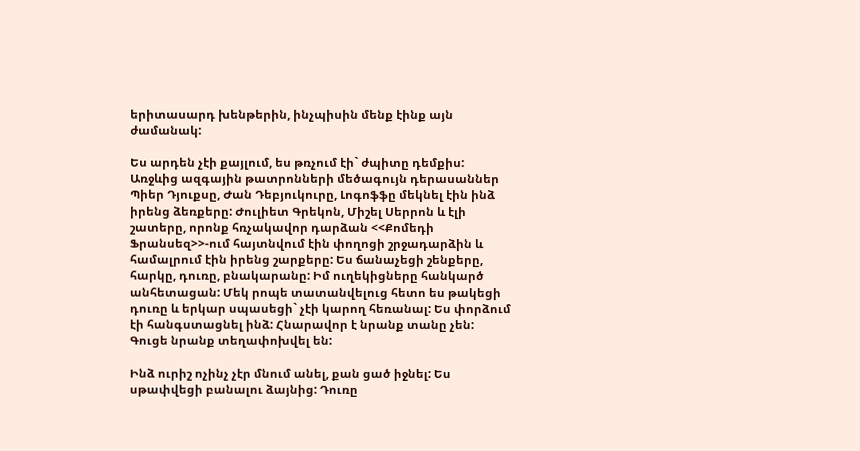երիտասարդ խենթերին, ինչպիսին մենք էինք այն ժամանակ:

Ես արդեն չէի քայլում, ես թռչում էի` ժպիտը դեմքիս: Առջևից ազգային թատրոնների մեծագույն դերասաններ Պիեր Դյուքսը, Ժան Դեբյուկուրը, Լոգոֆֆը մեկնել էին ինձ իրենց ձեռքերը: Ժուլիետ Գրեկոն, Միշել Սերրոն և էլի շատերը, որոնք հռչակավոր դարձան <<Քոմեդի Ֆրանսեզ>>-ում հայտնվում էին փողոցի շրջադարձին և համալրում էին իրենց շարքերը: Ես ճանաչեցի շենքերը, հարկը, դուռը, բնակարանը: Իմ ուղեկիցները հանկարծ անհետացան: Մեկ րոպե տատանվելուց հետո ես թակեցի դուռը և երկար սպասեցի` չէի կարող հեռանալ: Ես փորձում էի հանգստացնել ինձ: Հնարավոր է նրանք տանը չեն: Գուցե նրանք տեղափոխվել են:

Ինձ ուրիշ ոչինչ չէր մնում անել, քան ցած իջնել: Ես սթափվեցի բանալու ձայնից: Դուռը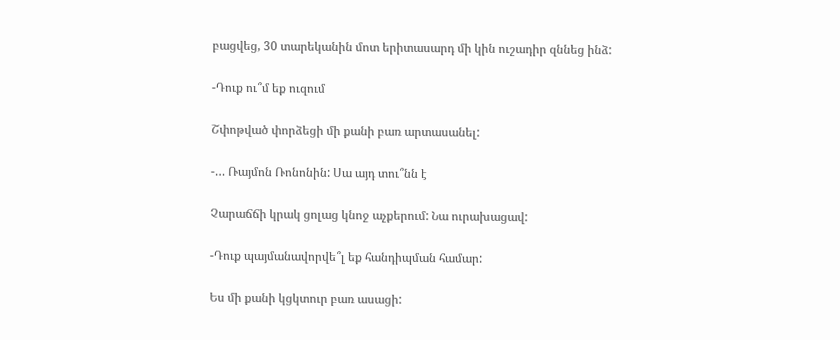բացվեց, 30 տարեկանին մոտ երիտասարդ մի կին ուշադիր զննեց ինձ:

-Դուք ու՞մ եք ուզում

Շփոթված փորձեցի մի քանի բառ արտասանել:

-… Ռայմոն Ռոնոնին: Սա այդ տու՞նն է

Չարաճճի կրակ ցոլաց կնոջ աչքերում: Նա ուրախացավ:

-Դուք պայմանավորվե՞լ եք հանդիպման համար:

Ես մի քանի կցկտուր բառ ասացի: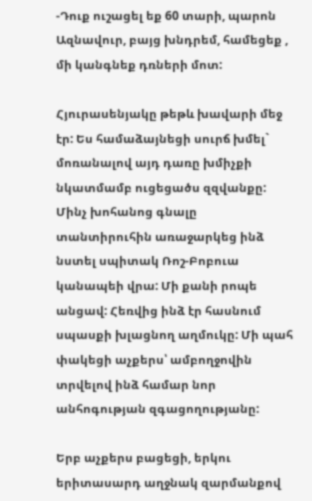-Դուք ուշացել եք 60 տարի, պարոն Ազնավուր, բայց խնդրեմ, համեցեք , մի կանգնեք դռների մոտ:

Հյուրասենյակը թեթև խավարի մեջ էր: Ես համաձայնեցի սուրճ խմել` մոռանալով այդ դառը խմիչքի նկատմամբ ուցեցածս զզվանքը: Մինչ խոհանոց գնալը տանտիրուհին առաջարկեց ինձ նստել սպիտակ Ռոշ-Բոբուա կանապեի վրա: Մի քանի րոպե անցավ: Հեռվից ինձ էր հասնում սպասքի խլացնող աղմուկը: Մի պահ փակեցի աչքերս՝ ամբողջովին տրվելով ինձ համար նոր անհոգության զգացողությանը:

Երբ աչքերս բացեցի, երկու երիտասարդ աղջնակ զարմանքով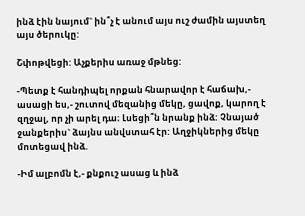ինձ էին նայում` ին՞չ է անում այս ուշ ժամին այստեղ այս ծերուկը:

Շփոթվեցի: Աչքերիս առաջ մթնեց:

-Պետք է հանդիպել որքան հնարավոր է հաճախ,- ասացի ես,- շուտով մեզանից մեկը, ցավոք, կարող է զղջալ, որ չի արել դա։ Լսեցի՞ն նրանք ինձ: Չնայած ջանքերիս` ձայնս անվստահ էր: Աղջիկներից մեկը մոտեցավ ինձ.

-Իմ ալբոմն է,- քնքուշ ասաց և ինձ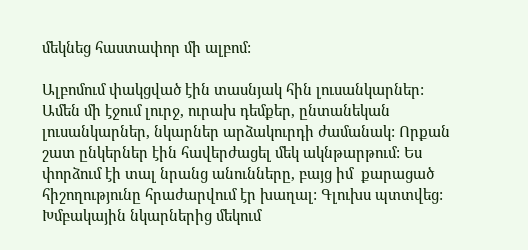մեկնեց հաստափոր մի ալբոմ:

Ալբոմում փակցված էին տասնյակ հին լուսանկարներ: Ամեն մի էջում լուրջ, ուրախ դեմքեր, ընտանեկան լուսանկարներ, նկարներ արձակուրդի ժամանակ: Որքան շատ ընկերներ էին հավերժացել մեկ ակնթարթում: Ես փորձում էի տալ նրանց անունները, բայց իմ  քարացած հիշողությունը հրաժարվում էր խաղալ: Գլուխս պտտվեց: Խմբակային նկարներից մեկում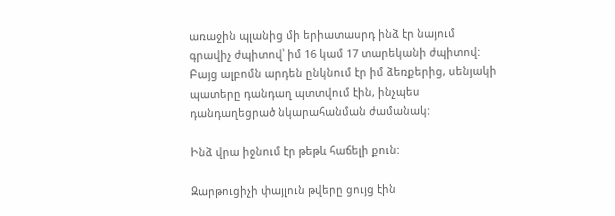առաջին պլանից մի երիատասրդ ինձ էր նայում գրավիչ ժպիտով՝ իմ 16 կամ 17 տարեկանի ժպիտով: Բայց ալբոմն արդեն ընկնում էր իմ ձեռքերից, սենյակի պատերը դանդաղ պտտվում էին, ինչպես դանդաղեցրած նկարահանման ժամանակ:

Ինձ վրա իջնում էր թեթև հաճելի քուն:

Զարթուցիչի փայլուն թվերը ցույց էին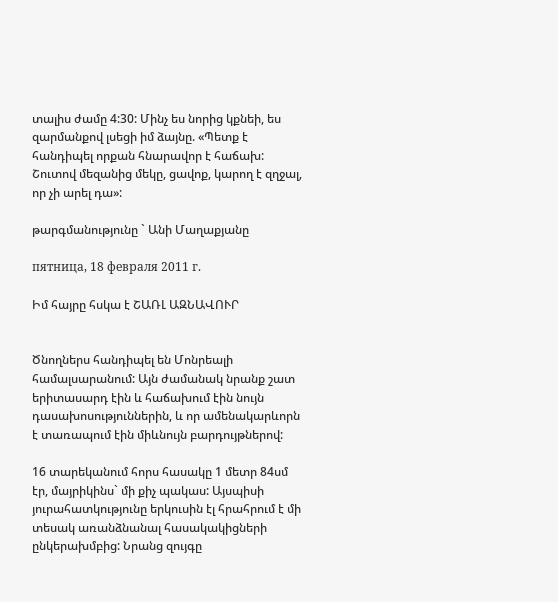տալիս ժամը 4:30: Մինչ ես նորից կքնեի, ես զարմանքով լսեցի իմ ձայնը. «Պետք է հանդիպել որքան հնարավոր է հաճախ: Շուտով մեզանից մեկը, ցավոք, կարող է զղջալ, որ չի արել դա»:

թարգմանությունը ` Անի Մաղաքյանը

пятница, 18 февраля 2011 г.

Իմ հայրը հսկա է ՇԱՌԼ ԱԶՆԱՎՈՒՐ


Ծնողներս հանդիպել են Մոնրեալի համալսարանում: Այն ժամանակ նրանք շատ երիտասարդ էին և հաճախում էին նույն դասախոսություններին, և որ ամենակարևորն է տառապում էին միևնույն բարդույթներով:

16 տարեկանում հորս հասակը 1 մետր 84սմ էր, մայրիկինս` մի քիչ պակաս: Այսպիսի յուրահատկությունը երկուսին էլ հրահրում է մի տեսակ առանձնանալ հասակակիցների ընկերախմբից: Նրանց զույգը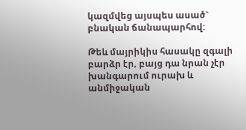կազմվեց այսպես ասած` բնական ճանապարհով:

Թեև մայրիկիս հասակը զգալի բարձր էր, բայց դա նրան չէր խանգարում ուրախ և անմիջական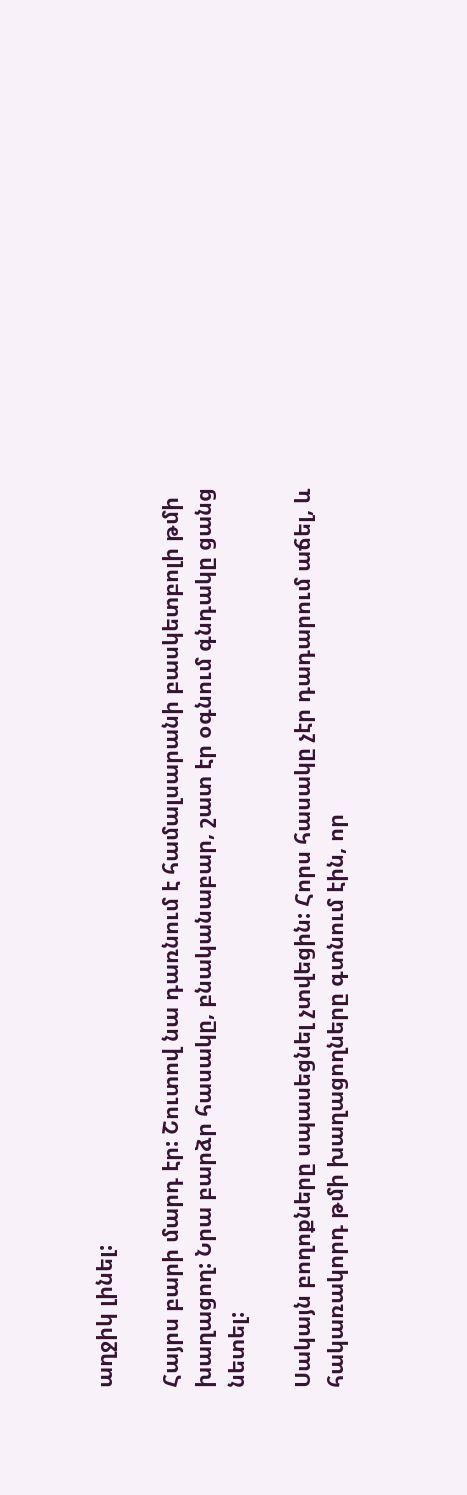աղջիկ լինել:

Հայրս բարի մարդ էր: Շուտով նա դառնում է համալսարանի բասկետբոլի թմի խաղացող: Նրա բարձր հասակը, բնականաբար, շատ էր օգնում գնդակը ցանց նետել:

Սակայն բողոքները սպասեցնել չտվեցին: Հորս հասակը չէր դադարում աճել, և հակառակորդ թմի խաղացողները գտնում էին, որ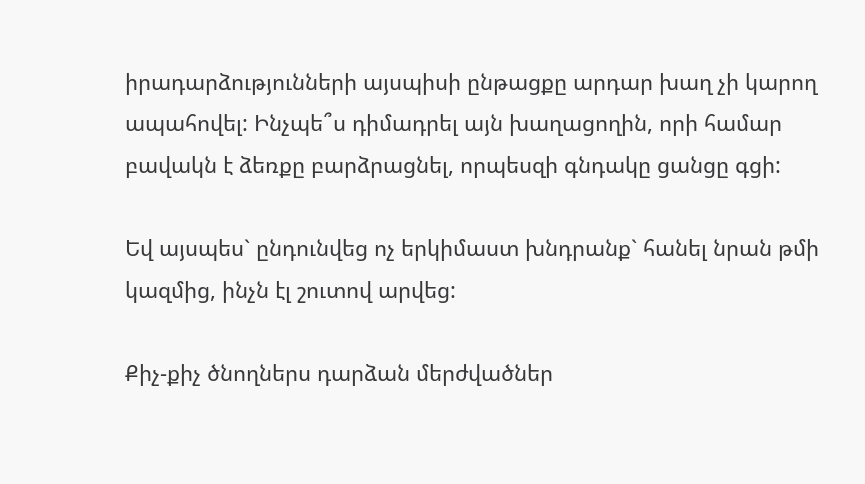իրադարձությունների այսպիսի ընթացքը արդար խաղ չի կարող ապահովել: Ինչպե՞ս դիմադրել այն խաղացողին, որի համար բավակն է ձեռքը բարձրացնել, որպեսզի գնդակը ցանցը գցի:

Եվ այսպես` ընդունվեց ոչ երկիմաստ խնդրանք` հանել նրան թմի կազմից, ինչն էլ շուտով արվեց:

Քիչ-քիչ ծնողներս դարձան մերժվածներ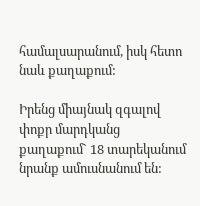համալսարանում, իսկ հետո նաև քաղաքում:

Իրենց միայնակ զգալով փոքր մարդկանց քաղաքում` 18 տարեկանում նրանք ամուսնանում են: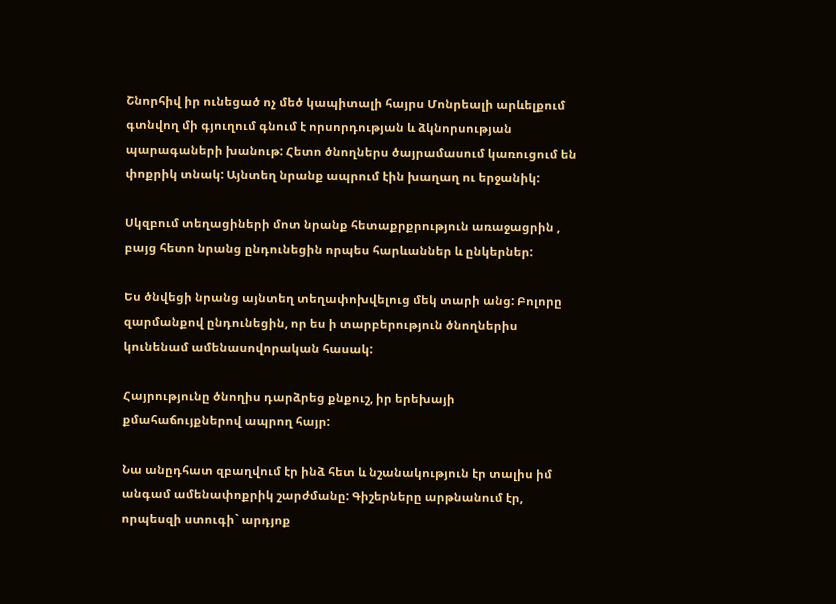Շնորհիվ իր ունեցած ոչ մեծ կապիտալի հայրս Մոնրեալի արևելքում գտնվող մի գյուղում գնում է որսորդության և ձկնորսության պարագաների խանութ: Հետո ծնողներս ծայրամասում կառուցում են փոքրիկ տնակ: Այնտեղ նրանք ապրում էին խաղաղ ու երջանիկ:

Սկզբում տեղացիների մոտ նրանք հետաքրքրություն առաջացրին , բայց հետո նրանց ընդունեցին որպես հարևաններ և ընկերներ:

Ես ծնվեցի նրանց այնտեղ տեղափոխվելուց մեկ տարի անց: Բոլորը զարմանքով ընդունեցին, որ ես ի տարբերություն ծնողներիս կունենամ ամենասովորական հասակ:

Հայրությունը ծնողիս դարձրեց քնքուշ, իր երեխայի քմահաճույքներով ապրող հայր:

Նա անըդհատ զբաղվում էր ինձ հետ և նշանակություն էր տալիս իմ անգամ ամենափոքրիկ շարժմանը: Գիշերները արթնանում էր, որպեսզի ստուգի` արդյոք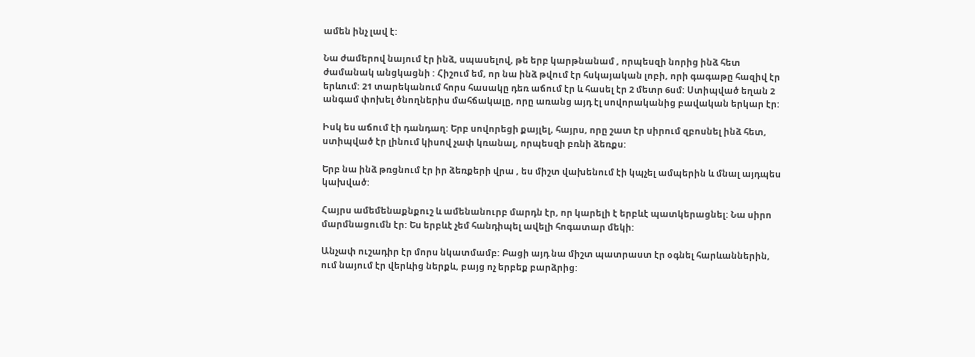ամեն ինչ լավ է:

Նա ժամերով նայում էր ինձ, սպասելով, թե երբ կարթնանամ , որպեսզի նորից ինձ հետ ժամանակ անցկացնի : Հիշում եմ, որ նա ինձ թվում էր հսկայական լոբի, որի գագաթը հազիվ էր երևում: 21 տարեկանում հորս հասակը դեռ աճում էր և հասել էր 2 մետր 6սմ: Ստիպված եղան 2 անգամ փոխել ծնողներիս մահճակալը, որը առանց այդ էլ սովորականից բավական երկար էր:

Իսկ ես աճում էի դանդաղ: Երբ սովորեցի քայլել, հայրս, որը շատ էր սիրում զբոսնել ինձ հետ, ստիպված էր լինում կիսով չափ կռանալ, որպեսզի բռնի ձեռքս:

Երբ նա ինձ թռցնում էր իր ձեռքերի վրա , ես միշտ վախենում էի կպչել ամպերին և մնալ այդպես կախված:

Հայրս ամեմենաքնքուշ և ամենանուրբ մարդն էր, որ կարելի է երբևէ պատկերացնել: Նա սիրո մարմնացումն էր: Ես երբևէ չեմ հանդիպել ավելի հոգատար մեկի:

Անչափ ուշադիր էր մորս նկատմամբ: Բացի այդ նա միշտ պատրաստ էր օգնել հարևաններին, ում նայում էր վերևից ներքև, բայց ոչ երբեք բարձրից: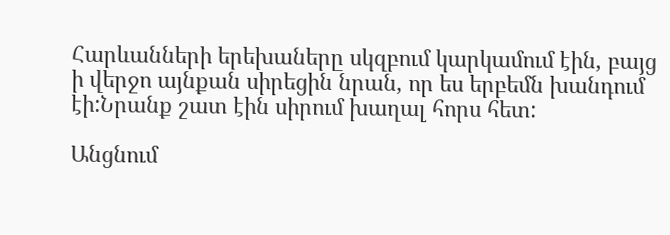Հարևանների երեխաները սկզբում կարկամում էին, բայց ի վերջո այնքան սիրեցին նրան, որ ես երբեմն խանդում էի:Նրանք շատ էին սիրում խաղալ հորս հետ:

Անցնում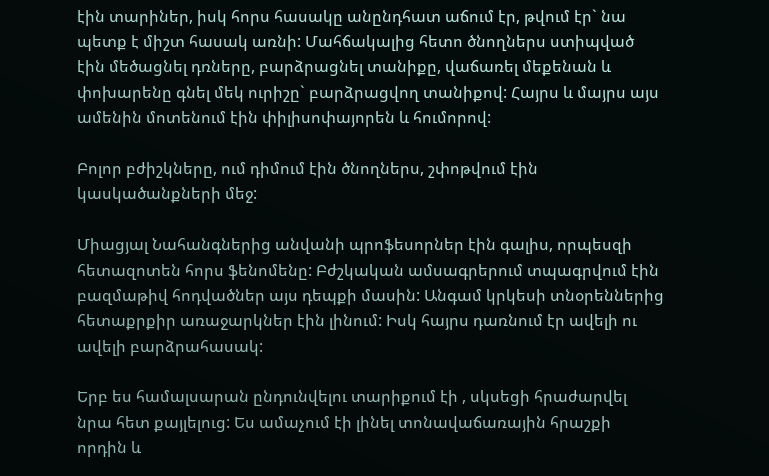էին տարիներ, իսկ հորս հասակը անընդհատ աճում էր, թվում էր` նա պետք է միշտ հասակ առնի: Մահճակալից հետո ծնողներս ստիպված էին մեծացնել դռները, բարձրացնել տանիքը, վաճառել մեքենան և փոխարենը գնել մեկ ուրիշը` բարձրացվող տանիքով: Հայրս և մայրս այս ամենին մոտենում էին փիլիսոփայորեն և հումորով:

Բոլոր բժիշկները, ում դիմում էին ծնողներս, շփոթվում էին կասկածանքների մեջ:

Միացյալ Նահանգներից անվանի պրոֆեսորներ էին գալիս, որպեսզի հետազոտեն հորս ֆենոմենը: Բժշկական ամսագրերում տպագրվում էին բազմաթիվ հոդվածներ այս դեպքի մասին: Անգամ կրկեսի տնօրեններից հետաքրքիր առաջարկներ էին լինում: Իսկ հայրս դառնում էր ավելի ու ավելի բարձրահասակ:

Երբ ես համալսարան ընդունվելու տարիքում էի , սկսեցի հրաժարվել նրա հետ քայլելուց: Ես ամաչում էի լինել տոնավաճառային հրաշքի որդին և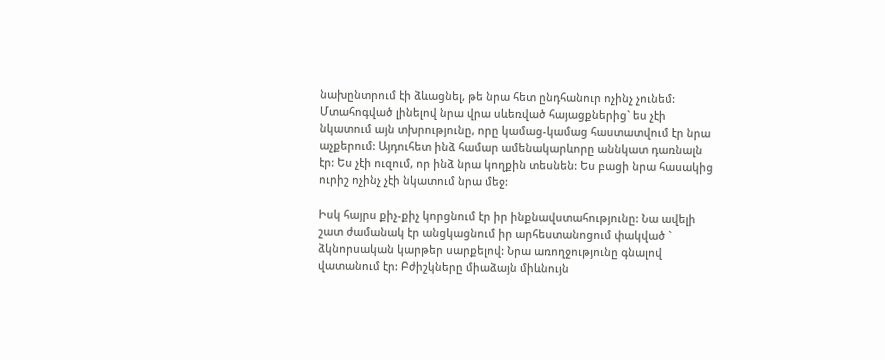նախընտրում էի ձևացնել, թե նրա հետ ընդհանուր ոչինչ չունեմ: Մտահոգված լինելով նրա վրա սևեռված հայացքներից` ես չէի նկատում այն տխրությունը, որը կամաց-կամաց հաստատվում էր նրա աչքերում: Այդուհետ ինձ համար ամենակարևորը աննկատ դառնալն էր: Ես չէի ուզում, որ ինձ նրա կողքին տեսնեն: Ես բացի նրա հասակից ուրիշ ոչինչ չէի նկատում նրա մեջ:

Իսկ հայրս քիչ-քիչ կորցնում էր իր ինքնավստահությունը: Նա ավելի շատ ժամանակ էր անցկացնում իր արհեստանոցում փակված ` ձկնորսական կարթեր սարքելով: Նրա առողջությունը գնալով վատանում էր: Բժիշկները միաձայն միևնույն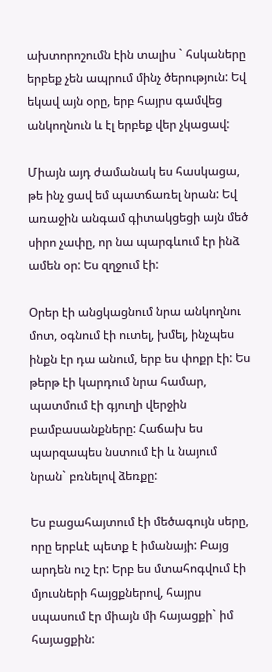ախտորոշումն էին տալիս ` հսկաները երբեք չեն ապրում մինչ ծերություն: Եվ եկավ այն օրը, երբ հայրս գամվեց անկողնուն և էլ երբեք վեր չկացավ:

Միայն այդ ժամանակ ես հասկացա, թե ինչ ցավ եմ պատճառել նրան: Եվ առաջին անգամ գիտակցեցի այն մեծ սիրո չափը, որ նա պարգևում էր ինձ ամեն օր: Ես զղջում էի:

Օրեր էի անցկացնում նրա անկողնու մոտ, օգնում էի ուտել, խմել, ինչպես ինքն էր դա անում, երբ ես փոքր էի: Ես թերթ էի կարդում նրա համար, պատմում էի գյուղի վերջին բամբասանքները: Հաճախ ես պարզապես նստում էի և նայում նրան` բռնելով ձեռքը:

Ես բացահայտում էի մեծագույն սերը, որը երբևէ պետք է իմանայի: Բայց արդեն ուշ էր: Երբ ես մտահոգվում էի մյուսների հայցքներով, հայրս սպասում էր միայն մի հայացքի` իմ հայացքին: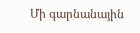Մի գարնանային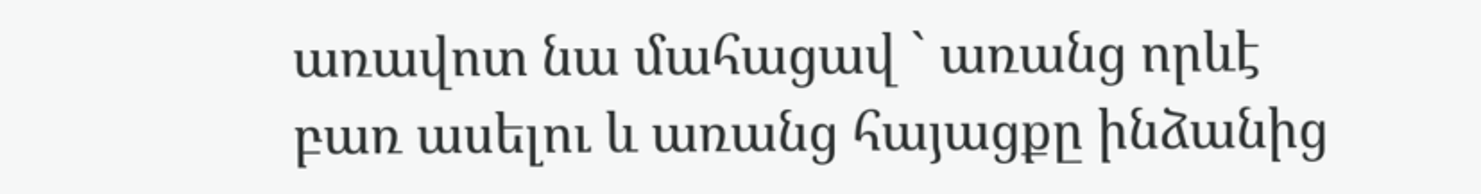առավոտ նա մահացավ ` առանց որևէ բառ ասելու և առանց հայացքը ինձանից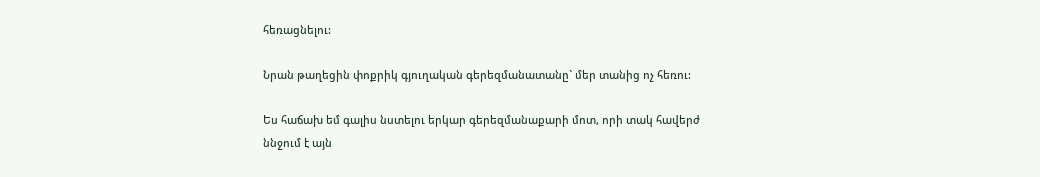հեռացնելու:

Նրան թաղեցին փոքրիկ գյուղական գերեզմանատանը` մեր տանից ոչ հեռու:

Ես հաճախ եմ գալիս նստելու երկար գերեզմանաքարի մոտ, որի տակ հավերժ ննջում է այն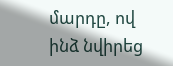մարդը, ով ինձ նվիրեց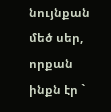նույնքան մեծ սեր, որքան ինքն էր `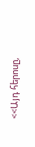<<Այդ հերոսը,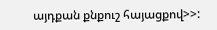այդքան քնքուշ հայացքով>>: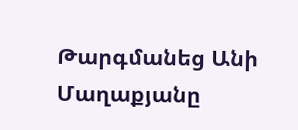Թարգմանեց Անի Մաղաքյանը